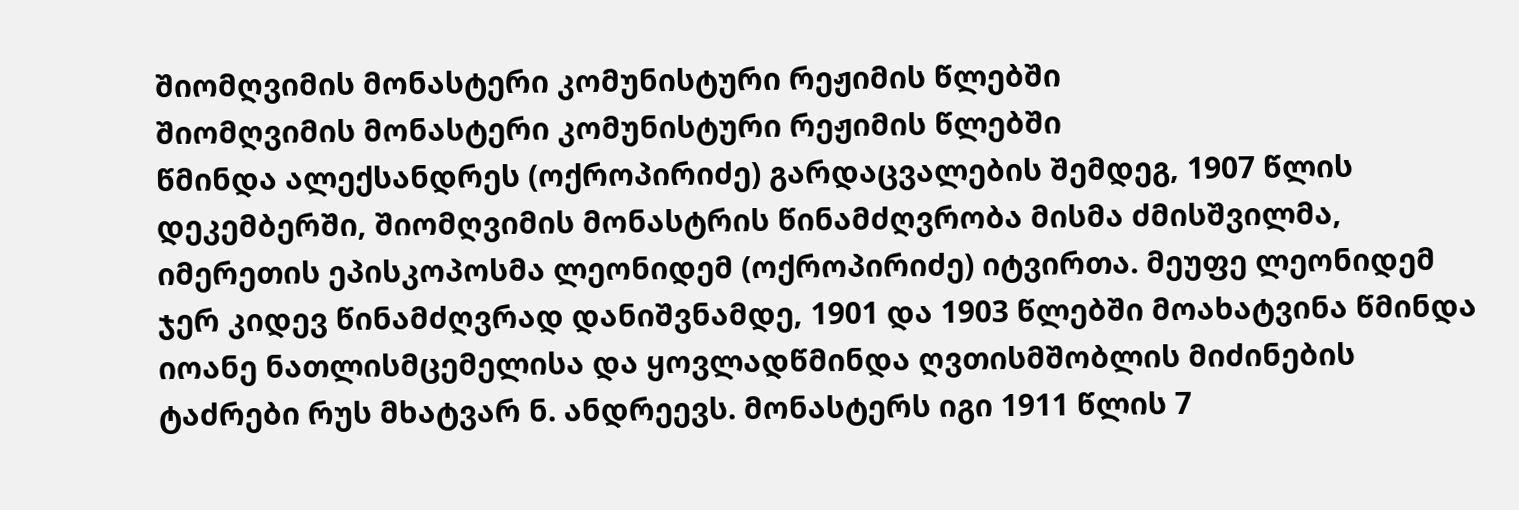შიომღვიმის მონასტერი კომუნისტური რეჟიმის წლებში
შიომღვიმის მონასტერი კომუნისტური რეჟიმის წლებში
წმინდა ალექსანდრეს (ოქროპირიძე) გარდაცვალების შემდეგ, 1907 წლის დეკემბერში, შიომღვიმის მონასტრის წინამძღვრობა მისმა ძმისშვილმა, იმერეთის ეპისკოპოსმა ლეონიდემ (ოქროპირიძე) იტვირთა. მეუფე ლეონიდემ ჯერ კიდევ წინამძღვრად დანიშვნამდე, 1901 და 1903 წლებში მოახატვინა წმინდა იოანე ნათლისმცემელისა და ყოვლადწმინდა ღვთისმშობლის მიძინების ტაძრები რუს მხატვარ ნ. ანდრეევს. მონასტერს იგი 1911 წლის 7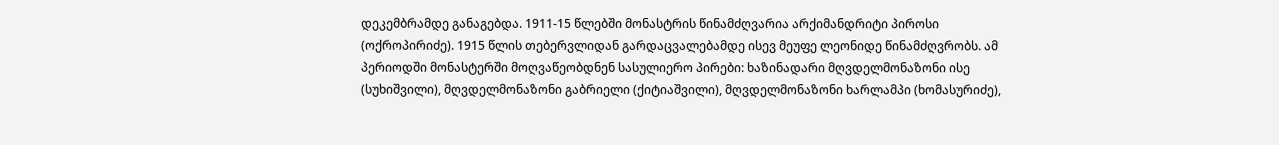დეკემბრამდე განაგებდა. 1911-15 წლებში მონასტრის წინამძღვარია არქიმანდრიტი პიროსი (ოქროპირიძე). 1915 წლის თებერვლიდან გარდაცვალებამდე ისევ მეუფე ლეონიდე წინამძღვრობს. ამ პერიოდში მონასტერში მოღვაწეობდნენ სასულიერო პირები: ხაზინადარი მღვდელმონაზონი ისე (სუხიშვილი), მღვდელმონაზონი გაბრიელი (ქიტიაშვილი), მღვდელმონაზონი ხარლამპი (ხომასურიძე),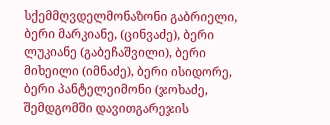სქემმღვდელმონაზონი გაბრიელი, ბერი მარკიანე, (ცინვაძე), ბერი ლუკიანე (გაბეჩაშვილი), ბერი მიხეილი (იმნაძე), ბერი ისიდორე, ბერი პანტელეიმონი (ჯოხაძე, შემდგომში დავითგარეჯის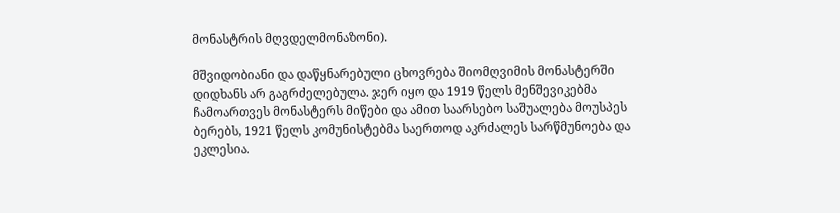მონასტრის მღვდელმონაზონი).

მშვიდობიანი და დაწყნარებული ცხოვრება შიომღვიმის მონასტერში დიდხანს არ გაგრძელებულა. ჯერ იყო და 1919 წელს მენშევიკებმა ჩამოართვეს მონასტერს მიწები და ამით საარსებო საშუალება მოუსპეს ბერებს, 1921 წელს კომუნისტებმა საერთოდ აკრძალეს სარწმუნოება და ეკლესია.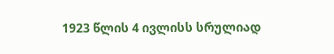1923 წლის 4 ივლისს სრულიად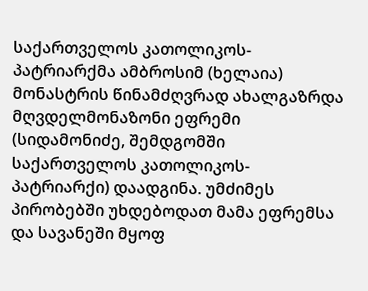საქართველოს კათოლიკოს-პატრიარქმა ამბროსიმ (ხელაია) მონასტრის წინამძღვრად ახალგაზრდა მღვდელმონაზონი ეფრემი (სიდამონიძე, შემდგომში საქართველოს კათოლიკოს-პატრიარქი) დაადგინა. უმძიმეს პირობებში უხდებოდათ მამა ეფრემსა და სავანეში მყოფ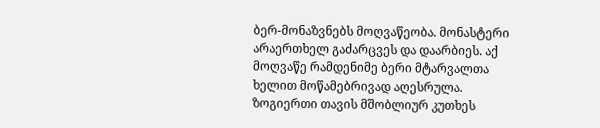ბერ-მონაზვნებს მოღვაწეობა. მონასტერი არაერთხელ გაძარცვეს და დაარბიეს. აქ მოღვაწე რამდენიმე ბერი მტარვალთა ხელით მოწამებრივად აღესრულა. ზოგიერთი თავის მშობლიურ კუთხეს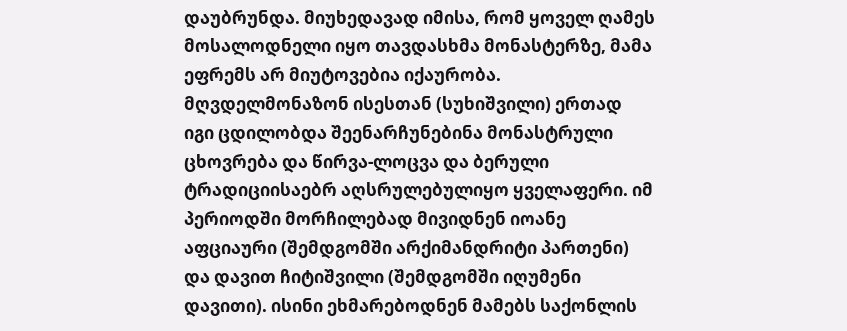დაუბრუნდა. მიუხედავად იმისა, რომ ყოველ ღამეს მოსალოდნელი იყო თავდასხმა მონასტერზე, მამა ეფრემს არ მიუტოვებია იქაურობა. მღვდელმონაზონ ისესთან (სუხიშვილი) ერთად იგი ცდილობდა შეენარჩუნებინა მონასტრული ცხოვრება და წირვა-ლოცვა და ბერული ტრადიციისაებრ აღსრულებულიყო ყველაფერი. იმ პერიოდში მორჩილებად მივიდნენ იოანე აფციაური (შემდგომში არქიმანდრიტი პართენი) და დავით ჩიტიშვილი (შემდგომში იღუმენი დავითი). ისინი ეხმარებოდნენ მამებს საქონლის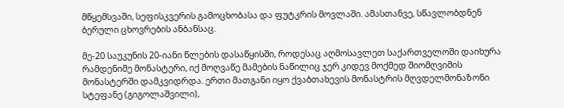მწყემსვაში, სეფისკვერის გამოცხობასა და ფუტკრის მოვლაში. ამასთანვე, სწავლობდნენ ბერული ცხოვრების ანბანსაც.

მე-20 საუკუნის 20-იანი წლების დასაწყისში, როდესაც აღმოსავლეთ საქართველოში დაიხურა რამდენიმე მონასტერი, იქ მოღვაწე მამების ნაწილიც ჯერ კიდევ მოქმედ შიომღვიმის მონასტერში დამკვიდრდა. ერთი მათგანი იყო ქვაბთახევის მონასტრის მღვდელმონაზონი სტეფანე (გიგოლაშვილი),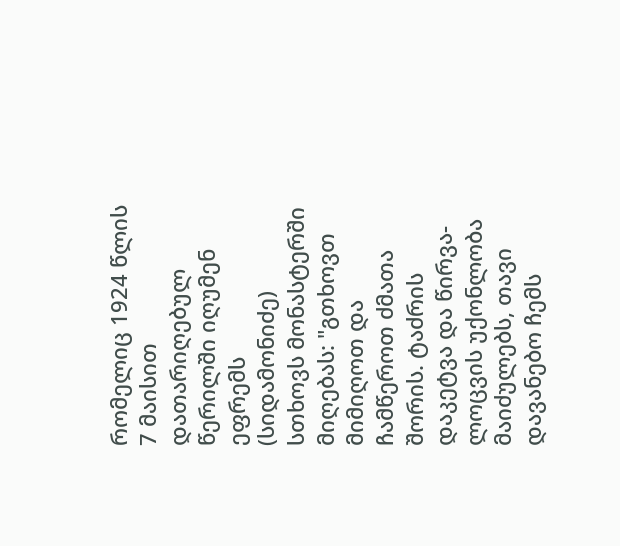რომელიც 1924 წლის 7 მაისით დათარიღებულ წერილში იღუმენ ეფრემს (სიდამონიძე) სთხოვს მონასტერში მიღებას: "გთხოვთ მიმიღოთ და ჩამწეროთ ძმათა შორის. ტაძრის დაკეტვა და წირვა-ლოცვის უქონლობა მაიძულებს, თავი დავანებო ჩემს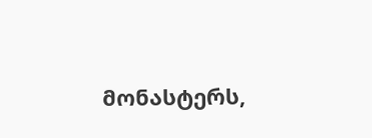მონასტერს,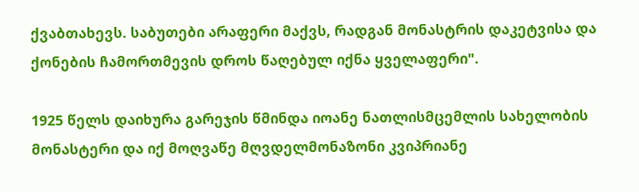ქვაბთახევს. საბუთები არაფერი მაქვს, რადგან მონასტრის დაკეტვისა და ქონების ჩამორთმევის დროს წაღებულ იქნა ყველაფერი".

1925 წელს დაიხურა გარეჯის წმინდა იოანე ნათლისმცემლის სახელობის მონასტერი და იქ მოღვაწე მღვდელმონაზონი კვიპრიანე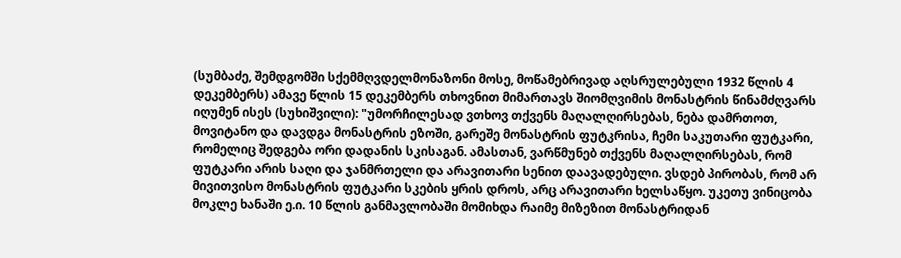(სუმბაძე, შემდგომში სქემმღვდელმონაზონი მოსე, მოწამებრივად აღსრულებული 1932 წლის 4 დეკემბერს) ამავე წლის 15 დეკემბერს თხოვნით მიმართავს შიომღვიმის მონასტრის წინამძღვარს იღუმენ ისეს (სუხიშვილი): "უმორჩილესად ვთხოვ თქვენს მაღალღირსებას, ნება დამრთოთ, მოვიტანო და დავდგა მონასტრის ეზოში, გარეშე მონასტრის ფუტკრისა, ჩემი საკუთარი ფუტკარი, რომელიც შედგება ორი დადანის სკისაგან. ამასთან, ვარწმუნებ თქვენს მაღალღირსებას, რომ ფუტკარი არის საღი და ჯანმრთელი და არავითარი სენით დაავადებული. ვსდებ პირობას, რომ არ მივითვისო მონასტრის ფუტკარი სკების ყრის დროს, არც არავითარი ხელსაწყო. უკეთუ ვინიცობა მოკლე ხანაში ე.ი. 10 წლის განმავლობაში მომიხდა რაიმე მიზეზით მონასტრიდან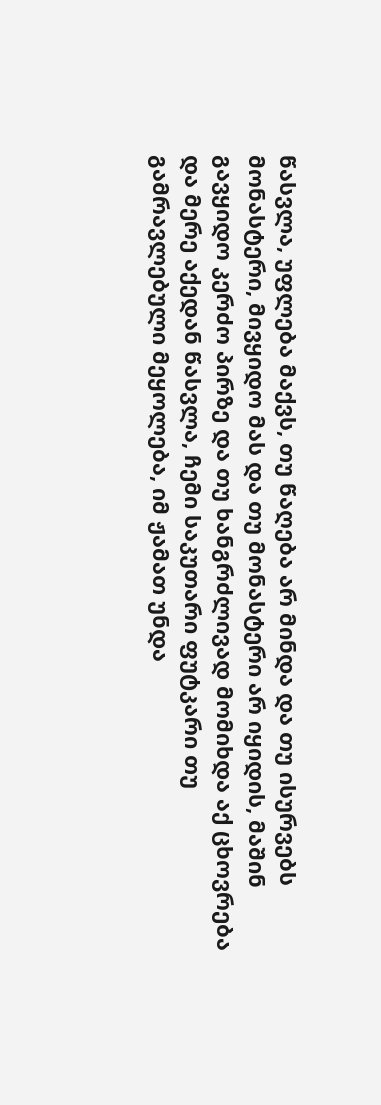წასვლა, უფლება მაქვს, თუ წაღება არ მინდა და თუ ისურვებს მონასტერი, მივყიდო მას და თუ მონასტერი არ იყიდის, მაშინ გავყიდო კერძო პირზე და თუ ხანგრძლივად მომიხდა აქ ცხოვრება და მერე აქედან წასვლა, ჩემი საკუთარი ფუტკარი თუ გამრავლებული მეყოლება, იმ ჟამათ უნდა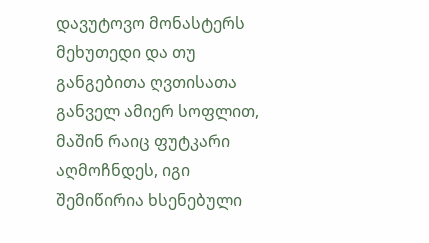დავუტოვო მონასტერს მეხუთედი და თუ განგებითა ღვთისათა განველ ამიერ სოფლით, მაშინ რაიც ფუტკარი აღმოჩნდეს, იგი შემიწირია ხსენებული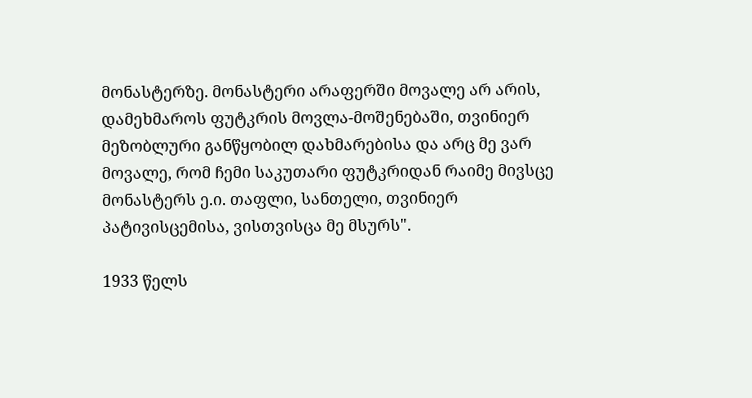მონასტერზე. მონასტერი არაფერში მოვალე არ არის, დამეხმაროს ფუტკრის მოვლა-მოშენებაში, თვინიერ მეზობლური განწყობილ დახმარებისა და არც მე ვარ მოვალე, რომ ჩემი საკუთარი ფუტკრიდან რაიმე მივსცე მონასტერს ე.ი. თაფლი, სანთელი, თვინიერ პატივისცემისა, ვისთვისცა მე მსურს".

1933 წელს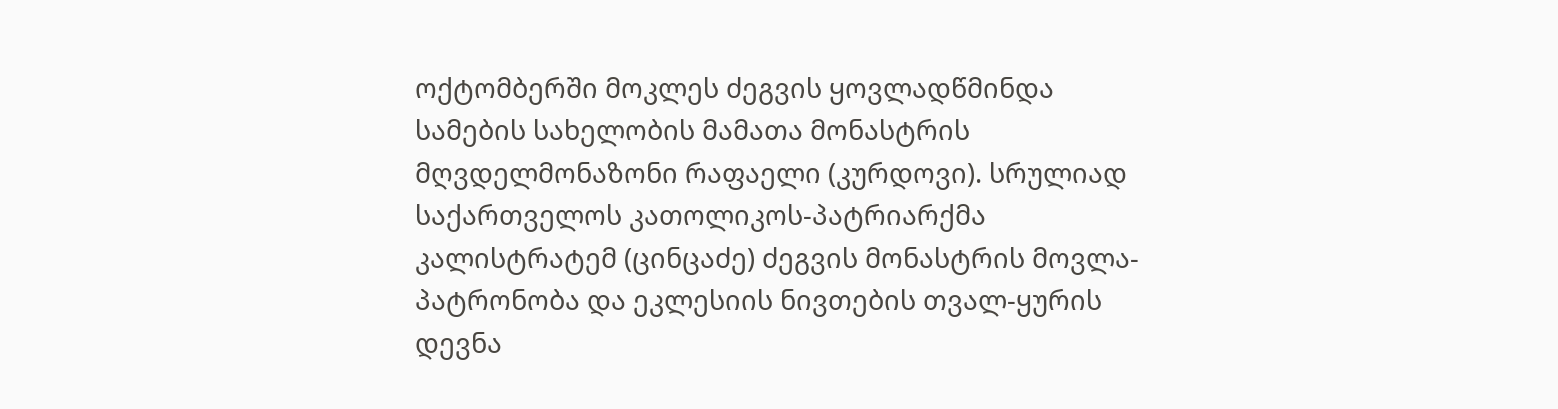ოქტომბერში მოკლეს ძეგვის ყოვლადწმინდა სამების სახელობის მამათა მონასტრის მღვდელმონაზონი რაფაელი (კურდოვი). სრულიად საქართველოს კათოლიკოს-პატრიარქმა კალისტრატემ (ცინცაძე) ძეგვის მონასტრის მოვლა-პატრონობა და ეკლესიის ნივთების თვალ-ყურის დევნა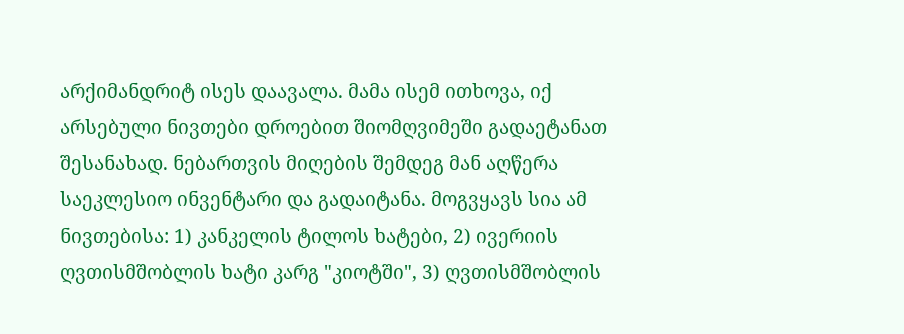არქიმანდრიტ ისეს დაავალა. მამა ისემ ითხოვა, იქ არსებული ნივთები დროებით შიომღვიმეში გადაეტანათ შესანახად. ნებართვის მიღების შემდეგ მან აღწერა საეკლესიო ინვენტარი და გადაიტანა. მოგვყავს სია ამ ნივთებისა: 1) კანკელის ტილოს ხატები, 2) ივერიის ღვთისმშობლის ხატი კარგ "კიოტში", 3) ღვთისმშობლის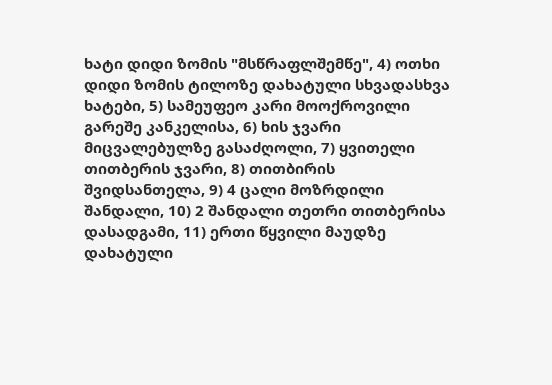ხატი დიდი ზომის "მსწრაფლშემწე", 4) ოთხი დიდი ზომის ტილოზე დახატული სხვადასხვა ხატები, 5) სამეუფეო კარი მოოქროვილი გარეშე კანკელისა, 6) ხის ჯვარი მიცვალებულზე გასაძღოლი, 7) ყვითელი თითბერის ჯვარი, 8) თითბირის შვიდსანთელა, 9) 4 ცალი მოზრდილი შანდალი, 10) 2 შანდალი თეთრი თითბერისა დასადგამი, 11) ერთი წყვილი მაუდზე დახატული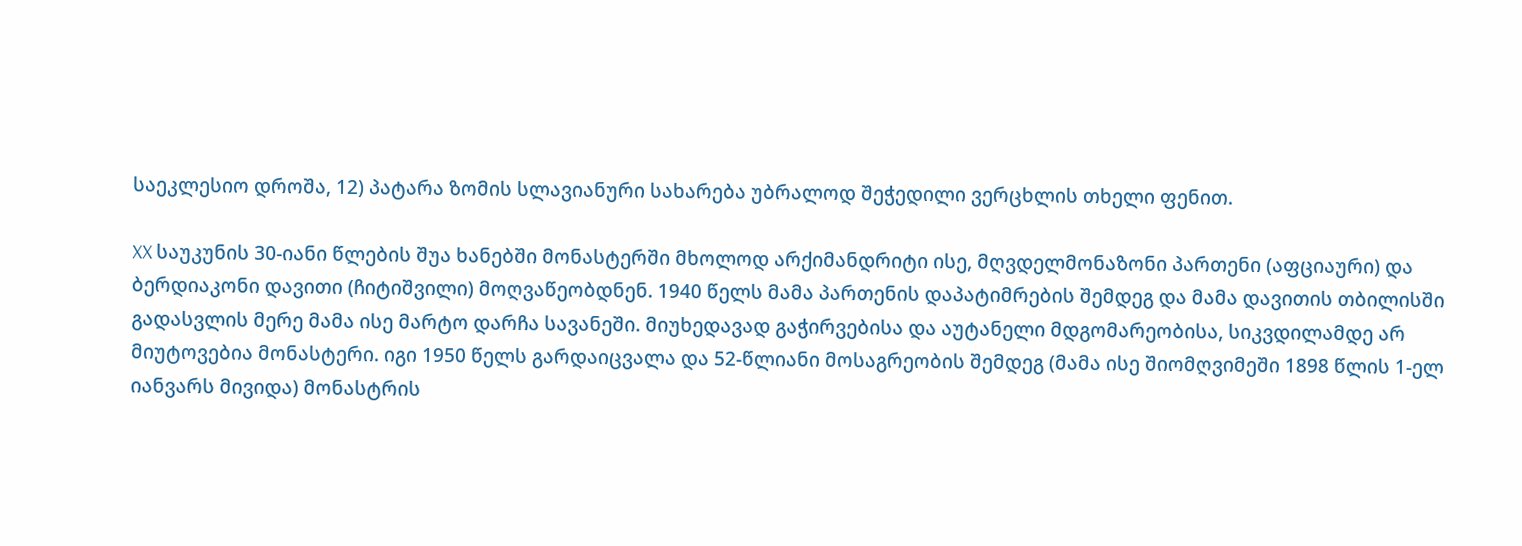საეკლესიო დროშა, 12) პატარა ზომის სლავიანური სახარება უბრალოდ შეჭედილი ვერცხლის თხელი ფენით.

XX საუკუნის 30-იანი წლების შუა ხანებში მონასტერში მხოლოდ არქიმანდრიტი ისე, მღვდელმონაზონი პართენი (აფციაური) და ბერდიაკონი დავითი (ჩიტიშვილი) მოღვაწეობდნენ. 1940 წელს მამა პართენის დაპატიმრების შემდეგ და მამა დავითის თბილისში გადასვლის მერე მამა ისე მარტო დარჩა სავანეში. მიუხედავად გაჭირვებისა და აუტანელი მდგომარეობისა, სიკვდილამდე არ მიუტოვებია მონასტერი. იგი 1950 წელს გარდაიცვალა და 52-წლიანი მოსაგრეობის შემდეგ (მამა ისე შიომღვიმეში 1898 წლის 1-ელ იანვარს მივიდა) მონასტრის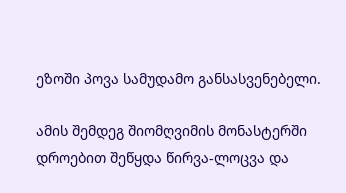ეზოში პოვა სამუდამო განსასვენებელი.

ამის შემდეგ შიომღვიმის მონასტერში დროებით შეწყდა წირვა-ლოცვა და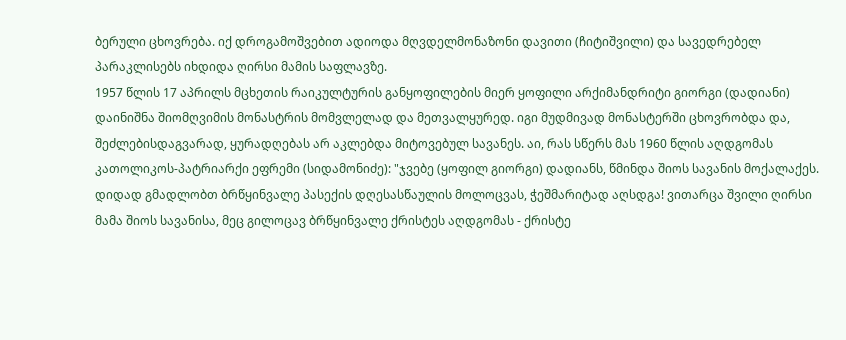ბერული ცხოვრება. იქ დროგამოშვებით ადიოდა მღვდელმონაზონი დავითი (ჩიტიშვილი) და სავედრებელ პარაკლისებს იხდიდა ღირსი მამის საფლავზე.
1957 წლის 17 აპრილს მცხეთის რაიკულტურის განყოფილების მიერ ყოფილი არქიმანდრიტი გიორგი (დადიანი) დაინიშნა შიომღვიმის მონასტრის მომვლელად და მეთვალყურედ. იგი მუდმივად მონასტერში ცხოვრობდა და, შეძლებისდაგვარად, ყურადღებას არ აკლებდა მიტოვებულ სავანეს. აი, რას სწერს მას 1960 წლის აღდგომას კათოლიკოს-პატრიარქი ეფრემი (სიდამონიძე): "ჯვებე (ყოფილ გიორგი) დადიანს, წმინდა შიოს სავანის მოქალაქეს. დიდად გმადლობთ ბრწყინვალე პასექის დღესასწაულის მოლოცვას, ჭეშმარიტად აღსდგა! ვითარცა შვილი ღირსი მამა შიოს სავანისა, მეც გილოცავ ბრწყინვალე ქრისტეს აღდგომას - ქრისტე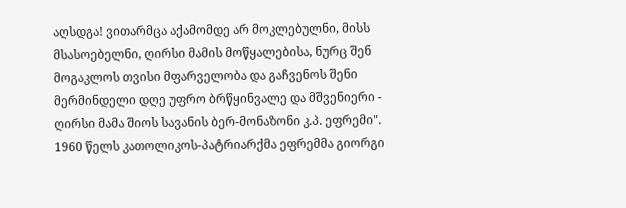აღსდგა! ვითარმცა აქამომდე არ მოკლებულნი, მისს მსასოებელნი, ღირსი მამის მოწყალებისა, ნურც შენ მოგაკლოს თვისი მფარველობა და გაჩვენოს შენი მერმინდელი დღე უფრო ბრწყინვალე და მშვენიერი - ღირსი მამა შიოს სავანის ბერ-მონაზონი კ.პ. ეფრემი". 1960 წელს კათოლიკოს-პატრიარქმა ეფრემმა გიორგი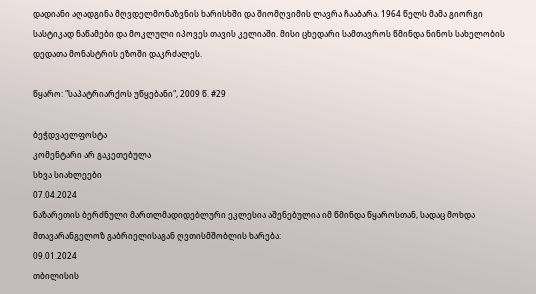დადიანი აღადგინა მღვდელმონაზვნის ხარისხში და შიომღვიმის ლავრა ჩააბარა. 1964 წელს მამა გიორგი სასტიკად ნაწამები და მოკლული იპოვეს თავის კელიაში. მისი ცხედარი სამთავროს წმინდა ნინოს სახელობის დედათა მონასტრის ეზოში დაკრძალეს.

წყარო: "საპატრიარქოს უწყებანი", 2009 წ. #29

ბეჭდვაელფოსტა
კომენტარი არ გაკეთებულა
სხვა სიახლეები
07.04.2024
ნაზარეთის ბერძნული მართლმადიდებლური ეკლესია აშენებულია იმ წმინდა წყაროსთან, სადაც მოხდა მთავარანგელოზ გაბრიელისაგან ღვთისმშობლის ხარება:
09.01.2024
თბილისის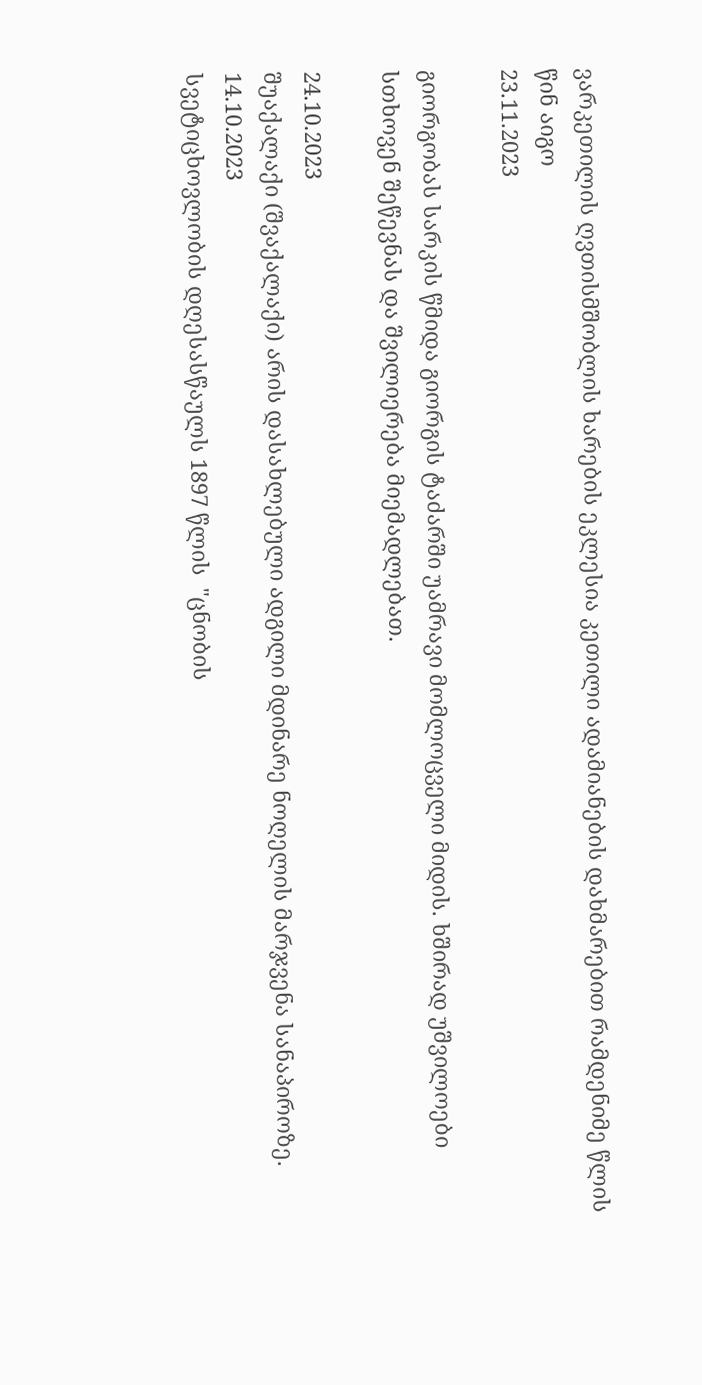ვარკეთილის ღვთისმშობლის ხარების ეკლესია კეთილი ადამიანების დახმარებით რამდენიმე წლის წინ აიგო
23.11.2023

გიორგობას სარკის წმიდა გიორგის ტაძარში უამრავი მომლოცველი მიდის. ხშირად უშვილოები სთხოვენ შეწევნას და შვილიერება მიემადლებათ.

24.10.2023
შუაქალაქი (შვაქალაქი) არის დასახლებული ადგილი მდინარე ნოღელის მარჯვენა სანაპიროზე.
14.10.2023
სვეტიცხოვლობის დღესასწაულს 1897 წლის  "ცნობის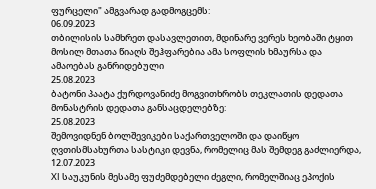ფურცელი" ამგვარად გადმოგცემს:
06.09.2023
თბილისის სამხრეთ დასავლეთით, მდინარე ვერეს ხეობაში ტყით მოსილ მთათა წიაღს შეჰფარებია ამა სოფლის ხმაურსა და ამაოებას განრიდებული
25.08.2023
ბატონი პაატა ქურდოვანიძე მოგვითხრობს თეკლათის დედათა მონასტრის დედათა განსაცდელებზე:
25.08.2023
შემოვიდნენ ბოლშევიკები საქართველოში და დაიწყო ღვთისმსახურთა სასტიკი დევნა, რომელიც მას შემდეგ გაძლიერდა,
12.07.2023
XI საუკუნის მესამე ფუძემდებელი ძეგლი, რომელშიაც ეპოქის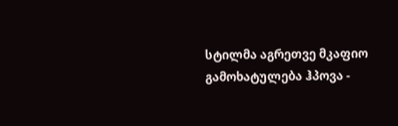სტილმა აგრეთვე მკაფიო გამოხატულება ჰპოვა -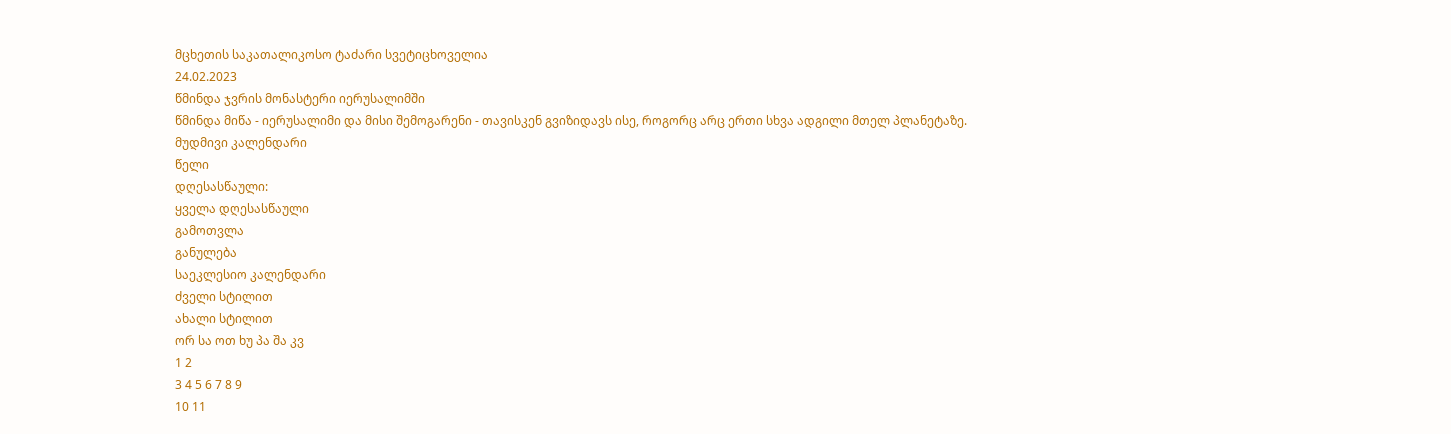მცხეთის საკათალიკოსო ტაძარი სვეტიცხოველია
24.02.2023
წმინდა ჯვრის მონასტერი იერუსალიმში
წმინდა მიწა - იერუსალიმი და მისი შემოგარენი - თავისკენ გვიზიდავს ისე, როგორც არც ერთი სხვა ადგილი მთელ პლანეტაზე.
მუდმივი კალენდარი
წელი
დღესასწაული:
ყველა დღესასწაული
გამოთვლა
განულება
საეკლესიო კალენდარი
ძველი სტილით
ახალი სტილით
ორ სა ოთ ხუ პა შა კვ
1 2
3 4 5 6 7 8 9
10 11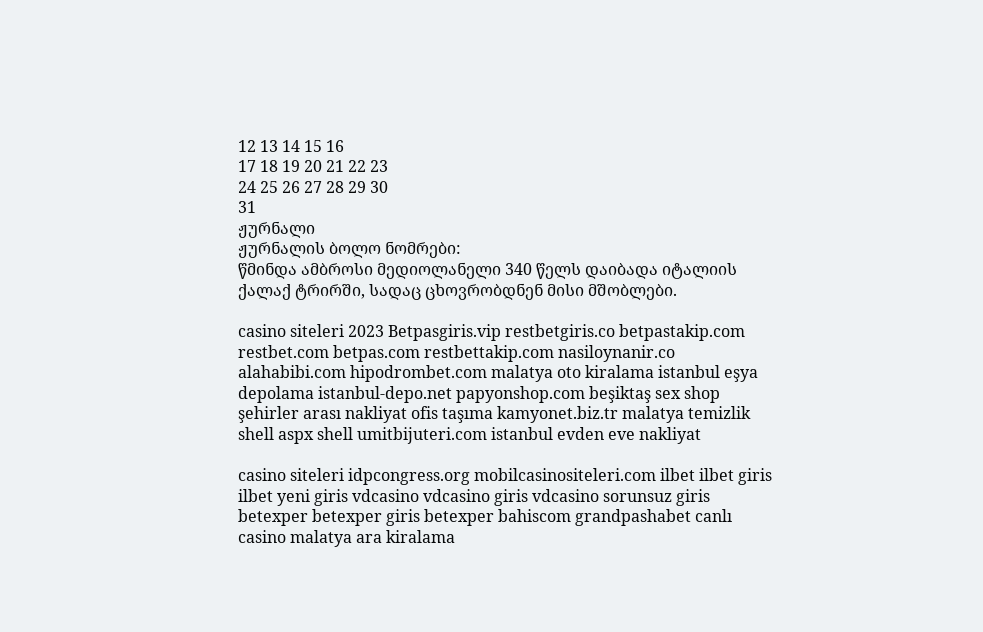12 13 14 15 16
17 18 19 20 21 22 23
24 25 26 27 28 29 30
31
ჟურნალი
ჟურნალის ბოლო ნომრები:
წმინდა ამბროსი მედიოლანელი 340 წელს დაიბადა იტალიის ქალაქ ტრირში, სადაც ცხოვრობდნენ მისი მშობლები.

casino siteleri 2023 Betpasgiris.vip restbetgiris.co betpastakip.com restbet.com betpas.com restbettakip.com nasiloynanir.co alahabibi.com hipodrombet.com malatya oto kiralama istanbul eşya depolama istanbul-depo.net papyonshop.com beşiktaş sex shop şehirler arası nakliyat ofis taşıma kamyonet.biz.tr malatya temizlik shell aspx shell umitbijuteri.com istanbul evden eve nakliyat

casino siteleri idpcongress.org mobilcasinositeleri.com ilbet ilbet giris ilbet yeni giris vdcasino vdcasino giris vdcasino sorunsuz giris betexper betexper giris betexper bahiscom grandpashabet canlı casino malatya ara kiralama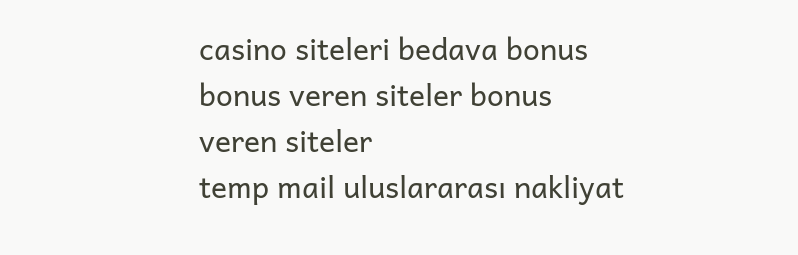casino siteleri bedava bonus bonus veren siteler bonus veren siteler
temp mail uluslararası nakliyat